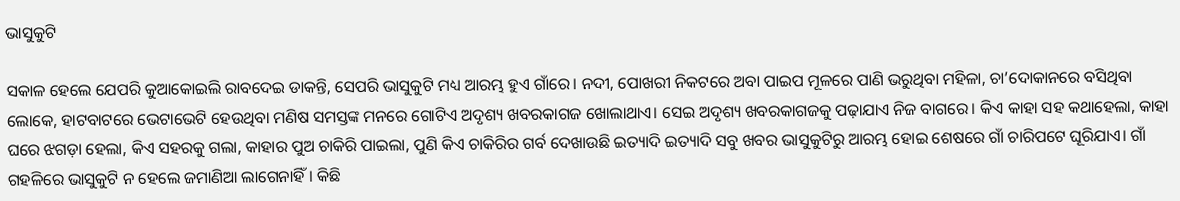ଭାସୁକୁଟି

ସକାଳ ହେଲେ ଯେପରି କୁଆକୋଇଲି ରାବଦେଇ ଡାକନ୍ତି, ସେପରି ଭାସୁକୁଟି ମଧ୍ୟ ଆରମ୍ଭ ହୁଏ ଗାଁରେ। ନଦୀ, ପୋଖରୀ ନିକଟରେ ଅବା ପାଇପ ମୂଳରେ ପାଣି ଭରୁଥିବା ମହିଳା, ଚା’ଦୋକାନରେ ବସିଥିବା ଲୋକେ, ହାଟବାଟରେ ଭେଟାଭେଟି ହେଉଥିବା ମଣିଷ ସମସ୍ତଙ୍କ ମନରେ ଗୋଟିଏ ଅଦୃଶ୍ୟ ଖବରକାଗଜ ଖୋଲାଥାଏ। ସେଇ ଅଦୃଶ୍ୟ ଖବରକାଗଜକୁ ପଢ଼ାଯାଏ ନିଜ ବାଗରେ। କିଏ କାହା ସହ କଥାହେଲା, କାହା ଘରେ ଝଗଡ଼ା ହେଲା, କିଏ ସହରକୁ ଗଲା, କାହାର ପୁଅ ଚାକିରି ପାଇଲା, ପୁଣି କିଏ ଚାକିରିର ଗର୍ବ ଦେଖାଉଛି ଇତ୍ୟାଦି ଇତ୍ୟାଦି ସବୁ ଖବର ଭାସୁକୁଟିରୁ ଆରମ୍ଭ ହୋଇ ଶେଷରେ ଗାଁ ଚାରିପଟେ ଘୂରିଯାଏ। ଗାଁ ଗହଳିରେ ଭାସୁକୁଟି ନ ହେଲେ ଜମାଣିଆ ଲାଗେନାହିଁ। କିଛି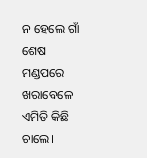ନ ହେଲେ ଗାଁ ଶେଷ ମଣ୍ଡପରେ ଖରାବେଳେ ଏମିତି କିଛି ଚାଲେ।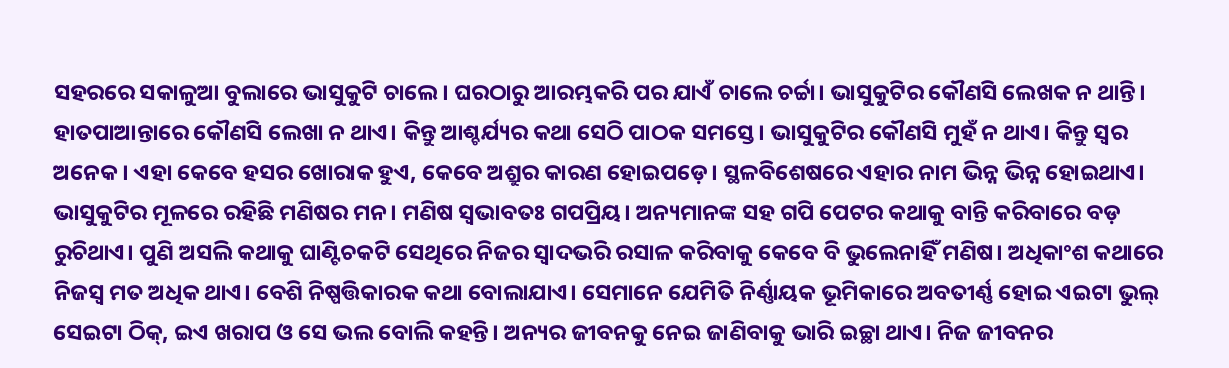ସହରରେ ସକାଳୁଆ ବୁଲାରେ ଭାସୁକୁଟି ଚାଲେ। ଘରଠାରୁ ଆରମ୍ଭକରି ପର ଯାଏଁ ଚାଲେ ଚର୍ଚ୍ଚା। ଭାସୁକୁଟିର କୌଣସି ଲେଖକ ନ ଥାନ୍ତି। ହାତପାଆନ୍ତାରେ କୌଣସି ଲେଖା ନ ଥାଏ। କିନ୍ତୁ ଆଶ୍ଚର୍ଯ୍ୟର କଥା ସେଠି ପାଠକ ସମସ୍ତେ। ଭାସୁକୁଟିର କୌଣସି ମୁହଁ ନ ଥାଏ। କିନ୍ତୁ ସ୍ବର ଅନେକ। ଏହା କେବେ ହସର ଖୋରାକ ହୁଏ, କେବେ ଅଶ୍ରୁର କାରଣ ହୋଇପଡ଼େ। ସ୍ଥଳବିଶେଷରେ ଏହାର ନାମ ଭିନ୍ନ ଭିନ୍ନ ହୋଇଥାଏ।
ଭାସୁକୁଟିର ମୂଳରେ ରହିଛି ମଣିଷର ମନ। ମଣିଷ ସ୍ବଭାବତଃ ଗପପ୍ରିୟ। ଅନ୍ୟମାନଙ୍କ ସହ ଗପି ପେଟର କଥାକୁ ବାନ୍ତି କରିବାରେ ବଡ଼ ରୁଚିଥାଏ। ପୁଣି ଅସଲି କଥାକୁ ଘାଣ୍ଟିଚକଟି ସେଥିରେ ନିଜର ସ୍ବାଦଭରି ରସାଳ କରିବାକୁ କେବେ ବି ଭୁଲେନାହିଁ ମଣିଷ। ଅଧିକାଂଶ କଥାରେ ନିଜସ୍ବ ମତ ଅଧିକ ଥାଏ। ବେଶି ନିଷ୍ପତ୍ତିକାରକ କଥା ବୋଲାଯାଏ। ସେମାନେ ଯେମିତି ନିର୍ଣ୍ଣାୟକ ଭୂମିକାରେ ଅବତୀର୍ଣ୍ଣ ହୋଇ ଏଇଟା ଭୁଲ୍‌ ସେଇଟା ଠିକ୍‌, ଇଏ ଖରାପ ଓ ସେ ଭଲ ବୋଲି କହନ୍ତି। ଅନ୍ୟର ଜୀବନକୁ ନେଇ ଜାଣିବାକୁ ଭାରି ଇଚ୍ଛା ଥାଏ। ନିଜ ଜୀବନର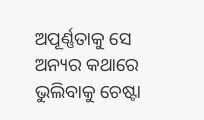ଅପୂର୍ଣ୍ଣତାକୁ ସେ ଅନ୍ୟର କଥାରେ ଭୁଲିବାକୁ ଚେଷ୍ଟା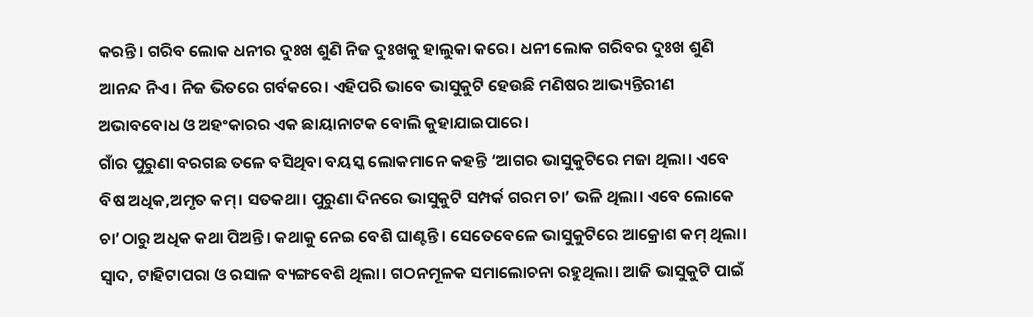କରନ୍ତି। ଗରିବ ଲୋକ ଧନୀର ଦୁଃଖ ଶୁଣି ନିଜ ଦୁଃଖକୁ ହାଲୁକା କରେ। ଧନୀ ଲୋକ ଗରିବର ଦୁଃଖ ଶୁଣି ଆନନ୍ଦ ନିଏ। ନିଜ ଭିତରେ ଗର୍ବକରେ। ଏହିପରି ଭାବେ ଭାସୁକୁଟି ହେଉଛି ମଣିଷର ଆଭ୍ୟନ୍ତିରୀଣ ଅଭାବବୋଧ ଓ ଅହଂକାରର ଏକ ଛାୟାନାଟକ ବୋଲି କୁହାଯାଇପାରେ।
ଗାଁର ପୁରୁଣା ବରଗଛ ତଳେ ବସିଥିବା ବୟସ୍କ ଲୋକମାନେ କହନ୍ତି ‘ଆଗର ଭାସୁକୁଟିରେ ମଜା ଥିଲା। ଏବେ ବିଷ ଅଧିକ,ଅମୃତ କମ୍‌। ସତକଥା। ପୁରୁଣା ଦିନରେ ଭାସୁକୁଟି ସମ୍ପର୍କ ଗରମ ଚା’ ଭଳି ଥିଲା। ଏବେ ଲୋକେ ଚା’ଠାରୁ ଅଧିକ କଥା ପିଅନ୍ତି। କଥାକୁ ନେଇ ବେଶି ଘାଣ୍ଟନ୍ତି। ସେତେବେଳେ ଭାସୁକୁଟିରେ ଆକ୍ରୋଶ କମ୍‌ ଥିଲା। ସ୍ବାଦ, ଟାହିଟାପରା ଓ ରସାଳ ବ୍ୟଙ୍ଗବେଶି ଥିଲା। ଗଠନମୂଳକ ସମାଲୋଚନା ରହୁଥିଲା। ଆଜି ଭାସୁକୁଟି ପାଇଁ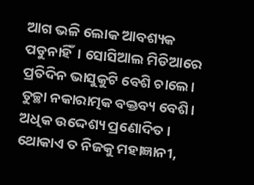ଆଗ ଭଳି ଲୋକ ଆବଶ୍ୟକ ପଡୁନାହିଁ। ସୋସିଆଲ ମିଡିଆରେ ପ୍ରତିଦିନ ଭାସୁକୁଟି ବେଶି ଚାଲେ। ତୁଚ୍ଛା ନକାରାତ୍ମକ ବକ୍ତବ୍ୟ ବେଶି। ଅଧିକ ଉଦ୍ଦେଶ୍ୟ ପ୍ରଣୋଦିତ। ଥୋକାଏ ତ ନିଜକୁ ମହାଜ୍ଞାନୀ,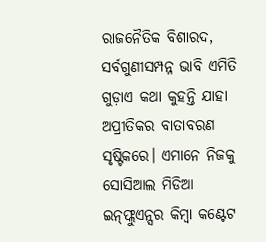ରାଜନୈତିକ ବିଶାରଦ, ସର୍ବଗୁଣୀସମ୍ପନ୍ନ ଭାବି ଏମିତି ଗୁଡ଼ାଏ କଥା କୁହନ୍ତି ଯାହା ଅପ୍ରୀତିକର ବାତାବରଣ ସୃଷ୍ଟିକରେ। ଏମାନେ ନିଜକୁ ସୋସିଆଲ ମିଡିଆ ଇନ୍‌ଫ୍ଲୁଏନ୍ସର କିମ୍ବା କଣ୍ଟେଟ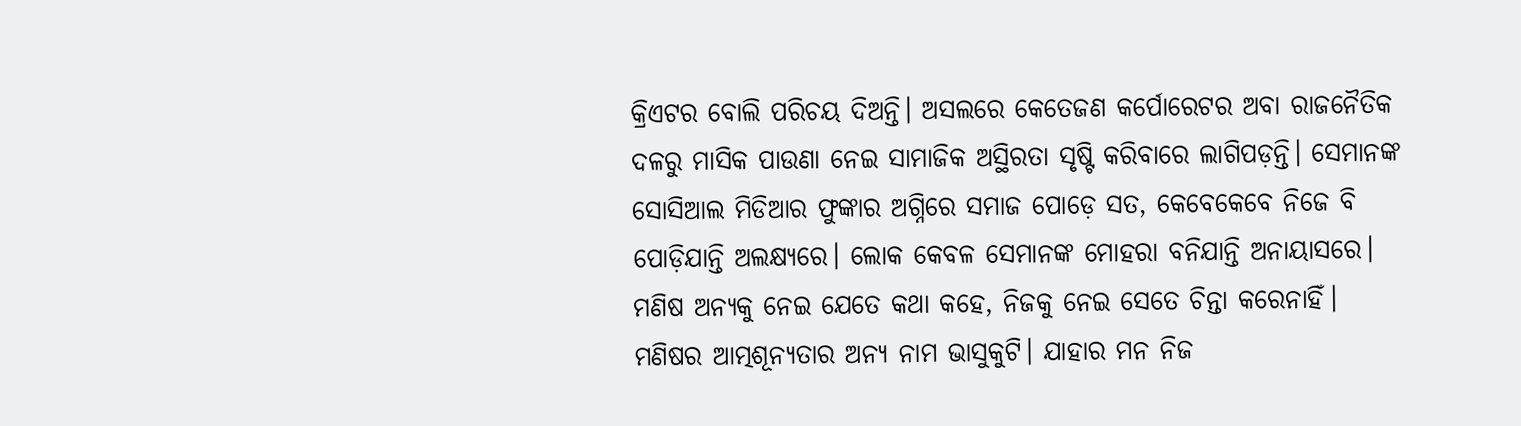କ୍ରିଏଟର ବୋଲି ପରିଚୟ ଦିଅନ୍ତି। ଅସଲରେ କେତେଜଣ କର୍ପୋରେଟର ଅବା ରାଜନୈତିକ ଦଳରୁ ମାସିକ ପାଉଣା ନେଇ ସାମାଜିକ ଅସ୍ଥିରତା ସୃଷ୍ଟି କରିବାରେ ଲାଗିପଡ଼ନ୍ତି। ସେମାନଙ୍କ ସୋସିଆଲ ମିଡିଆର ଫୁଙ୍କାର ଅଗ୍ନିରେ ସମାଜ ପୋଡ଼େ ସତ, କେବେକେବେ ନିଜେ ବି ପୋଡ଼ିଯାନ୍ତି ଅଲକ୍ଷ୍ୟରେ। ଲୋକ କେବଳ ସେମାନଙ୍କ ମୋହରା ବନିଯାନ୍ତି ଅନାୟାସରେ। ମଣିଷ ଅନ୍ୟକୁ ନେଇ ଯେତେ କଥା କହେ, ନିଜକୁ ନେଇ ସେତେ ଚିନ୍ତା କରେନାହିଁ। ମଣିଷର ଆତ୍ମଶୂନ୍ୟତାର ଅନ୍ୟ ନାମ ଭାସୁକୁଟି। ଯାହାର ମନ ନିଜ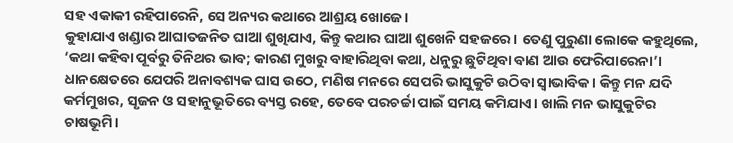ସହ ଏକାକୀ ରହିପାରେନି, ସେ ଅନ୍ୟର କଥାରେ ଆଶ୍ରୟ ଖୋଜେ।
କୁହାଯାଏ ଖଣ୍ଡାର ଆଘାତଜନିତ ଘାଆ ଶୁଖିଯାଏ, କିନ୍ତୁ କଥାର ଘାଆ ଶୁଖେନି ସହଜରେ। ତେଣୁ ପୁରୁଣା ଲୋକେ କହୁଥିଲେ, ‘କଥା କହିବା ପୂର୍ବରୁ ତିନିଥର ଭାବ; କାରଣ ମୁଖରୁ ବାହାରିଥିବା କଥା, ଧନୁରୁ ଛୁଟିଥିବା ବାଣ ଆଉ ଫେରିପାରେନା’। ଧାନକ୍ଷେତରେ ଯେପରି ଅନାବଶ୍ୟକ ଘାସ ଉଠେ, ମଣିଷ ମନରେ ସେପରି ଭାସୁକୁଟି ଉଠିବା ସ୍ବାଭାବିକ। କିନ୍ତୁ ମନ ଯଦି କର୍ମମୁଖର, ସୃଜନ ଓ ସହାନୁଭୂତିରେ ବ୍ୟସ୍ତ ରହେ, ତେବେ ପରଚର୍ଚ୍ଚା ପାଇଁ ସମୟ କମିଯାଏ। ଖାଲି ମନ ଭାସୁକୁଟିର ଚାଷଭୂମି।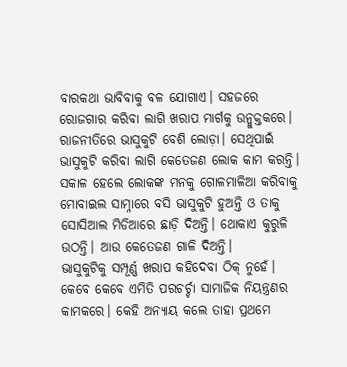ବାରକଥା ଭାବିବାକୁ ବଳ ଯୋଗାଏ। ସହଜରେ ରୋଜଗାର କରିବା ଲାଗି ଖରାପ ମାର୍ଗକୁ ଉନ୍ମୁକ୍ତକରେ। ରାଜନୀତିରେ ଭାସୁକୁଟି ବେଶି ଲୋଡ଼ା। ସେଥିପାଇଁ ଭାସୁକୁଟି କରିବା ଲାଗି କେତେଜଣ ଲୋକ କାମ କରନ୍ତି। ସକାଳ ହେଲେ ଲୋକଙ୍କ ମନକୁ ଗୋଳମାଳିଆ କରିବାକୁ ମୋବାଇଲ ସାମ୍ନାରେ ବସି ଭାସୁକୁଟି ହୁଅନ୍ତି ଓ ତାକୁ ସୋସିଆଲ ମିଡିଆରେ ଛାଡ଼ି ଦିଅନ୍ତି। ଥୋକାଏ କୁରୁଳି ଉଠନ୍ତି। ଆଉ କେତେଜଣ ଗାଳି ଦିଅନ୍ତି।
ଭାସୁକୁଟିକୁ ସମ୍ପୂର୍ଣ୍ଣ ଖରାପ କହିଦେବା ଠିକ୍‌ ନୁହେଁ। କେବେ କେବେ ଏମିତି ପରଚର୍ଚ୍ଚା ସାମାଜିକ ନିୟନ୍ତ୍ରଣର କାମକରେ। କେହି ଅନ୍ୟାୟ କଲେ ତାହା ପ୍ରଥମେ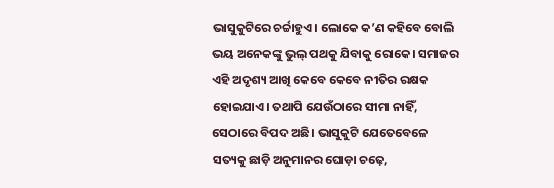ଭାସୁକୁଟିରେ ଚର୍ଚ୍ଚାହୁଏ। ଲୋକେ କ’ଣ କହିବେ ବୋଲି ଭୟ ଅନେକଙ୍କୁ ଭୁଲ୍‌ ପଥକୁ ଯିବାକୁ ରୋକେ। ସମାଜର ଏହି ଅଦୃଶ୍ୟ ଆଖି କେବେ କେବେ ନୀତିର ରକ୍ଷକ ହୋଇଯାଏ। ତଥାପି ଯେଉଁଠାରେ ସୀମା ନାହିଁ, ସେଠାରେ ବିପଦ ଅଛି। ଭାସୁକୁଟି ଯେତେବେଳେ ସତ୍ୟକୁ ଛାଡ଼ି ଅନୁମାନର ଘୋଡ଼ା ଚଢ଼େ,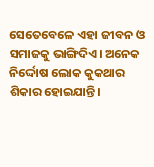ସେତେବେଳେ ଏହା ଜୀବନ ଓ ସମାଜକୁ ଭାଙ୍ଗିଦିଏ। ଅନେକ ନିର୍ଦ୍ଦୋଷ ଲୋକ କୁକଥାର ଶିକାର ହୋଇଯାନ୍ତି।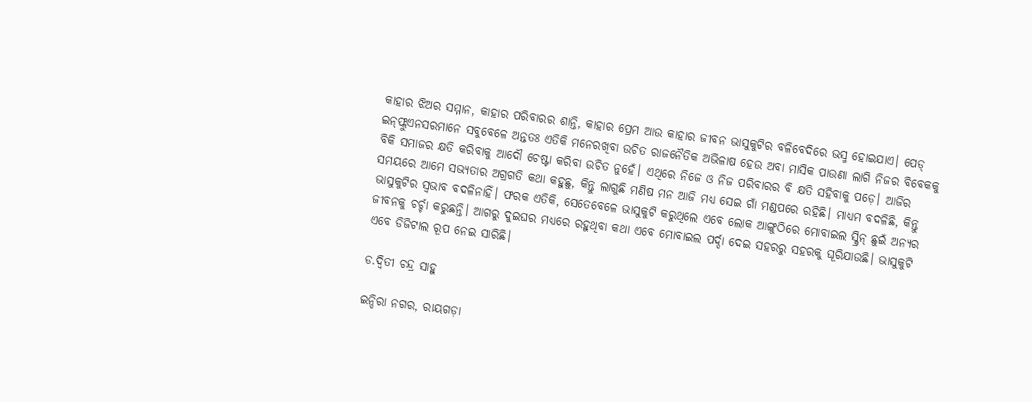କାହାର ଝିଅର ସମ୍ମାନ, କାହାର ପରିବାରର ଶାନ୍ତି, କାହାର ପ୍ରେମ ଆଉ କାହାର ଜୀବନ ଭାସୁକୁଟିର ବଳିବେଦିରେ ଭସ୍ମ ହୋଇଯାଏ। ପେଡ୍‌ ଇନ୍‌ଫ୍ଲୁଏନସରମାନେ ସବୁବେଳେ ଅନ୍ତତଃ ଏତିକି ମନେରଖିବା ଉଚିତ ରାଜନୈତିକ ଅଭିଳାଷ ହେଉ ଅବା ମାସିକ ପାଉଣା ଲାଗି ନିଜର ବିବେକକୁ ବିକି ସମାଜର କ୍ଷତି କରିବାକୁ ଆଦୌ ଚେଷ୍ଟା କରିବା ଉଚିତ ନୁହେଁ। ଏଥିରେ ନିଜେ ଓ ନିଜ ପରିବାରର ବି କ୍ଷତି ସହିବାକୁ ପଡ଼େ। ଆଜିର ସମୟରେ ଆମେ ସଭ୍ୟତାର ଅଗ୍ରଗତି କଥା କହୁଛୁ, କିନ୍ତୁ ଲାଗୁଛି ମଣିଷ ମନ ଆଜି ମଧ୍ୟ ସେଇ ଗାଁ ମଣ୍ଡପରେ ରହିଛି। ମାଧ୍ୟମ ବଦଳିଛି, କିନ୍ତୁ ଭାସୁକୁଟିର ସ୍ବଭାବ ବଦଳିନାହିଁ। ଫରକ ଏତିକି, ସେତେବେଳେ ଭାସୁକୁଟି କରୁଥିଲେ ଏବେ ଲୋକ ଆଙ୍ଗୁଠିରେ ମୋବାଇଲ ସ୍କ୍ରିନ୍‌ ଛୁଇଁ ଅନ୍ୟର ଜୀବନକୁ ଚର୍ଚ୍ଚା କରୁଛନ୍ତି। ଆଗରୁ ଦୁଇଘର ମଧ୍ୟରେ ରହୁଥିବା କଥା ଏବେ ମୋବାଇଲ ପର୍ଦ୍ଦା ଦେଇ ସହରରୁ ସହରକୁ ଘୂରିଯାଉଛି। ଭାସୁକୁଟି ଏବେ ଡିଜିଟାଲ ରୂପ ନେଇ ସାରିଛି।

ଡ.ଦ୍ବିତୀ ଚନ୍ଦ୍ର ସାହୁ

ଇନ୍ଦିରା ନଗର, ରାୟଗଡ଼ା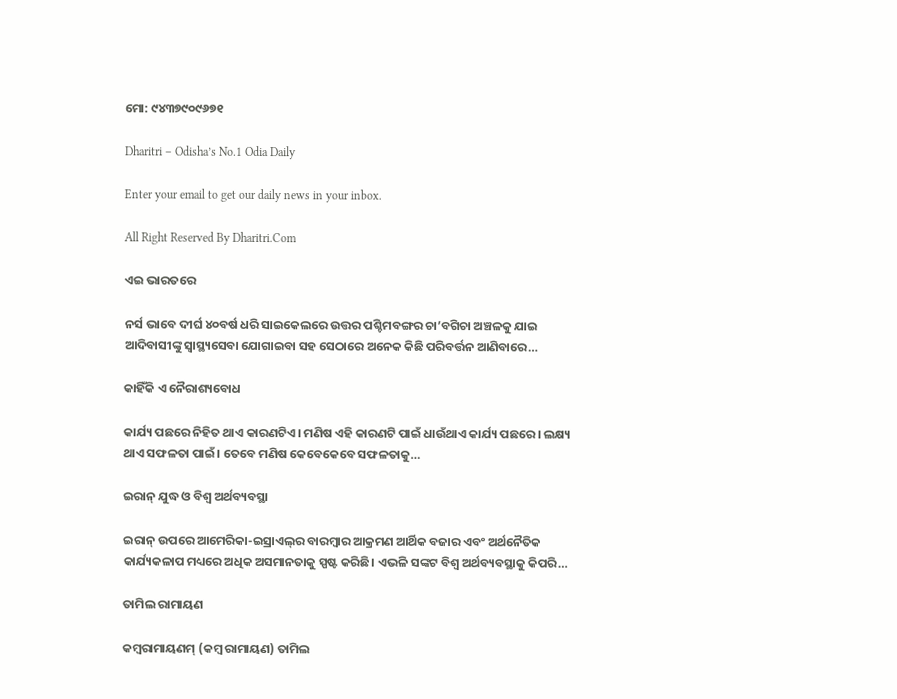ମୋ: ୯୪୩୭୯୦୯୬୭୧

Dharitri – Odisha’s No.1 Odia Daily

Enter your email to get our daily news in your inbox.

All Right Reserved By Dharitri.Com

ଏଇ ଭାରତରେ

ନର୍ସ ଭାବେ ଦୀର୍ଘ ୪୦ବର୍ଷ ଧରି ସାଇକେଲରେ ଉତ୍ତର ପଶ୍ଚିମବଙ୍ଗର ଚା’ବଗିଚା ଅଞ୍ଚଳକୁ ଯାଇ ଆଦିବାସୀଙ୍କୁ ସ୍ବାସ୍ଥ୍ୟସେବା ଯୋଗାଇବା ସହ ସେଠାରେ ଅନେକ କିଛି ପରିବର୍ତ୍ତନ ଆଣିବାରେ…

କାହିଁକି ଏ ନୈରାଶ୍ୟବୋଧ

କାର୍ଯ୍ୟ ପଛରେ ନିହିତ ଥାଏ କାରଣଟିଏ। ମଣିଷ ଏହି କାରଣଟି ପାଇଁ ଧାଉଁଥାଏ କାର୍ଯ୍ୟ ପଛରେ। ଲକ୍ଷ୍ୟ ଥାଏ ସଫଳତା ପାଇଁ। ତେବେ ମଣିଷ କେବେକେବେ ସଫଳତାକୁ…

ଇରାନ୍‌ ଯୁଦ୍ଧ ଓ ବିଶ୍ୱ ଅର୍ଥବ୍ୟବସ୍ଥା

ଇରାନ୍‌ ଉପରେ ଆମେରିକା-ଇସ୍ରାଏଲ୍‌ର ବାରମ୍ବାର ଆକ୍ରମଣ ଆର୍ଥିକ ବଜାର ଏବଂ ଅର୍ଥନୈତିକ କାର୍ଯ୍ୟକଳାପ ମଧ୍ୟରେ ଅଧିକ ଅସମାନତାକୁ ସ୍ପଷ୍ଟ କରିଛି। ଏଭଳି ସଙ୍କଟ ବିଶ୍ୱ ଅର୍ଥବ୍ୟବସ୍ଥାକୁ କିପରି…

ତାମିଲ ରାମାୟଣ

କମ୍ୱରାମାୟଣମ୍‌ (କମ୍ୱ ରାମାୟଣ) ତାମିଲ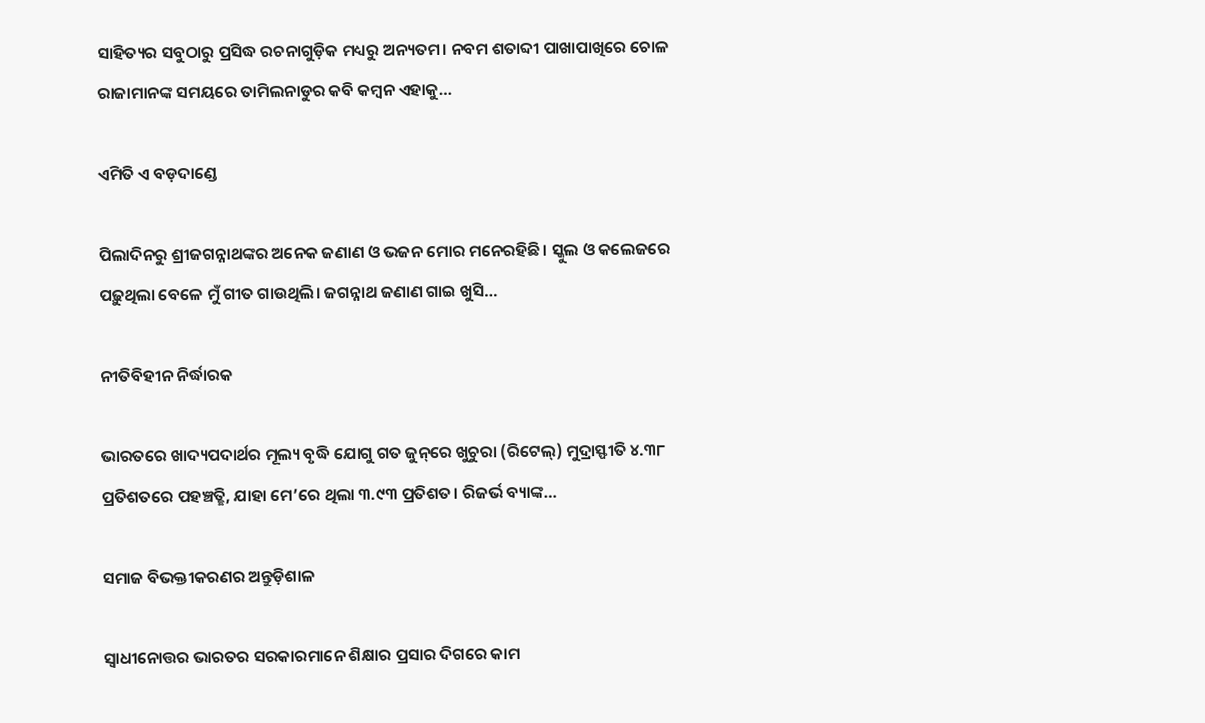ସାହିତ୍ୟର ସବୁଠାରୁ ପ୍ରସିଦ୍ଧ ରଚନାଗୁଡ଼ିକ ମଧ୍ୟରୁ ଅନ୍ୟତମ। ନବମ ଶତାବ୍ଦୀ ପାଖାପାଖିରେ ଚୋଳ ରାଜାମାନଙ୍କ ସମୟରେ ତାମିଲନାଡୁର କବି କମ୍ୱନ ଏହାକୁ…

ଏମିତି ଏ ବଡ଼ଦାଣ୍ଡେ

ପିଲାଦିନରୁ ଶ୍ରୀଜଗନ୍ନାଥଙ୍କର ଅନେକ ଜଣାଣ ଓ ଭଜନ ମୋର ମନେରହିଛି। ସ୍କୁଲ ଓ କଲେଜରେ ପଢ଼ୁଥିଲା ବେଳେ ମୁଁ ଗୀତ ଗାଉଥିଲି। ଜଗନ୍ନାଥ ଜଣାଣ ଗାଇ ଖୁସି…

ନୀତିବିହୀନ ନିର୍ଦ୍ଧାରକ

ଭାରତରେ ଖାଦ୍ୟପଦାର୍ଥର ମୂଲ୍ୟ ବୃଦ୍ଧି ଯୋଗୁ ଗତ ଜୁନ୍‌ରେ ଖୁଚୁରା (ରିଟେଲ୍‌) ମୁଦ୍ରାସ୍ଫୀତି ୪.୩୮ ପ୍ରତିଶତରେ ପହଞ୍ଚତ୍ଛି, ଯାହା ମେ’ରେ ଥିଲା ୩.୯୩ ପ୍ରତିଶତ। ରିଜର୍ଭ ବ୍ୟାଙ୍କ…

ସମାଜ ବିଭକ୍ତୀକରଣର ଅନ୍ତୁଡ଼ିଶାଳ

ସ୍ବାଧୀନୋତ୍ତର ଭାରତର ସରକାରମାନେ ଶିକ୍ଷାର ପ୍ରସାର ଦିଗରେ କାମ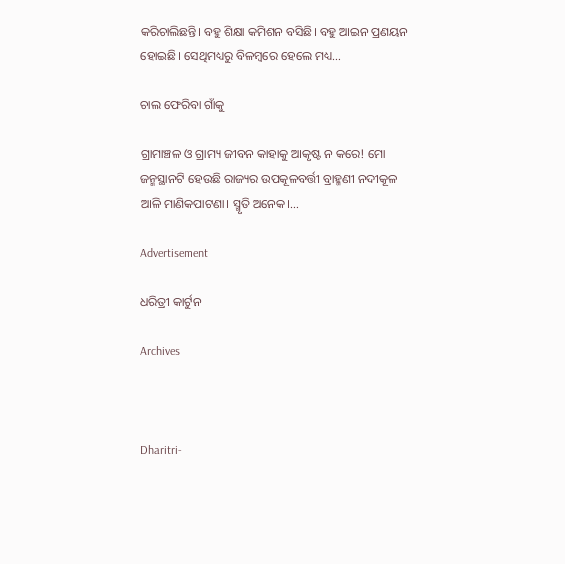କରିଚାଲିଛନ୍ତି। ବହୁ ଶିକ୍ଷା କମିଶନ ବସିଛି। ବହୁ ଆଇନ ପ୍ରଣୟନ ହୋଇଛି। ସେଥିମଧ୍ୟରୁ ବିଳମ୍ବରେ ହେଲେ ମଧ୍ୟ…

ଚାଲ ଫେରିବା ଗାଁକୁ

ଗ୍ରାମାଞ୍ଚଳ ଓ ଗ୍ରାମ୍ୟ ଜୀବନ କାହାକୁ ଆକୃଷ୍ଟ ନ କରେ! ମୋ ଜନ୍ମସ୍ଥାନଟି ହେଉଛି ରାଜ୍ୟର ଉପକୂଳବର୍ତ୍ତୀ ବ୍ରାହ୍ମଣୀ ନଦୀକୂଳ ଆଳି ମାଣିକପାଟଣା। ସ୍ମୃତି ଅନେକ।…

Advertisement

ଧରିତ୍ରୀ କାର୍ଟୁନ

Archives



Dharitri-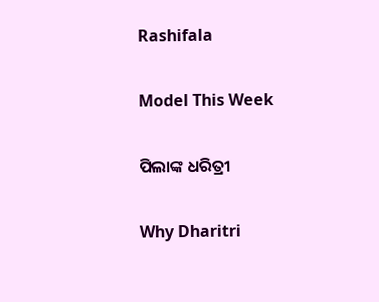Rashifala

Model This Week

ପିଲାଙ୍କ ଧରିତ୍ରୀ

Why Dharitri